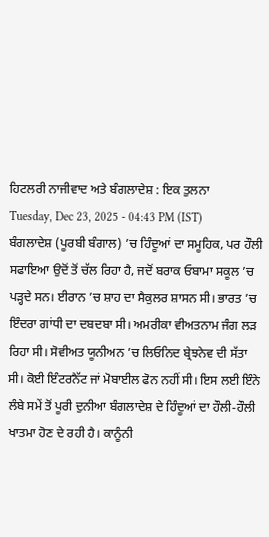ਹਿਟਲਰੀ ਨਾਜੀਵਾਦ ਅਤੇ ਬੰਗਲਾਦੇਸ਼ : ਇਕ ਤੁਲਨਾ
Tuesday, Dec 23, 2025 - 04:43 PM (IST)
ਬੰਗਲਾਦੇਸ਼ (ਪੂਰਬੀ ਬੰਗਾਲ) ’ਚ ਹਿੰਦੂਆਂ ਦਾ ਸਮੂਹਿਕ, ਪਰ ਹੌਲੀ ਸਫਾਇਆ ਉਦੋਂ ਤੋਂ ਚੱਲ ਰਿਹਾ ਹੈ, ਜਦੋਂ ਬਰਾਕ ਓਬਾਮਾ ਸਕੂਲ ’ਚ ਪੜ੍ਹਦੇ ਸਨ। ਈਰਾਨ ’ਚ ਸ਼ਾਹ ਦਾ ਸੈਕੁਲਰ ਸ਼ਾਸਨ ਸੀ। ਭਾਰਤ ’ਚ ਇੰਦਰਾ ਗਾਂਧੀ ਦਾ ਦਬਦਬਾ ਸੀ। ਅਮਰੀਕਾ ਵੀਅਤਨਾਮ ਜੰਗ ਲੜ ਰਿਹਾ ਸੀ। ਸੋਵੀਅਤ ਯੂਨੀਅਨ ’ਚ ਲਿਓਨਿਦ ਬ੍ਰੇਝਨੇਵ ਦੀ ਸੱਤਾ ਸੀ। ਕੋਈ ਇੰਟਰਨੈੱਟ ਜਾਂ ਮੋਬਾਈਲ ਫੋਨ ਨਹੀਂ ਸੀ। ਇਸ ਲਈ ਇੰਨੇ ਲੰਬੇ ਸਮੇਂ ਤੋਂ ਪੂਰੀ ਦੁਨੀਆ ਬੰਗਲਾਦੇਸ਼ ਦੇ ਹਿੰਦੂਆਂ ਦਾ ਹੌਲੀ-ਹੌਲੀ ਖਾਤਮਾ ਹੋਣ ਦੇ ਰਹੀ ਹੈ। ਕਾਨੂੰਨੀ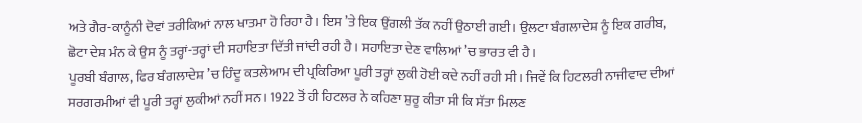ਅਤੇ ਗੈਰ-ਕਾਨੂੰਨੀ ਦੋਵਾਂ ਤਰੀਕਿਆਂ ਨਾਲ ਖਾਤਮਾ ਹੋ ਰਿਹਾ ਹੈ। ਇਸ ’ਤੇ ਇਕ ਉਂਗਲੀ ਤੱਕ ਨਹੀਂ ਉਠਾਈ ਗਈ। ਉਲਟਾ ਬੰਗਲਾਦੇਸ਼ ਨੂੰ ਇਕ ਗਰੀਬ, ਛੋਟਾ ਦੇਸ਼ ਮੰਨ ਕੇ ਉਸ ਨੂੰ ਤਰ੍ਹਾਂ-ਤਰ੍ਹਾਂ ਦੀ ਸਹਾਇਤਾ ਦਿੱਤੀ ਜਾਂਦੀ ਰਹੀ ਹੈ। ਸਹਾਇਤਾ ਦੇਣ ਵਾਲਿਆਂ ’ਚ ਭਾਰਤ ਵੀ ਹੈ।
ਪੂਰਬੀ ਬੰਗਾਲ, ਫਿਰ ਬੰਗਲਾਦੇਸ਼ ’ਚ ਹਿੰਦੂ ਕਤਲੇਆਮ ਦੀ ਪ੍ਰਕਿਰਿਆ ਪੂਰੀ ਤਰ੍ਹਾਂ ਲੁਕੀ ਹੋਈ ਕਦੇ ਨਹੀਂ ਰਹੀ ਸੀ। ਜਿਵੇਂ ਕਿ ਹਿਟਲਰੀ ਨਾਜੀਵਾਦ ਦੀਆਂ ਸਰਗਰਮੀਆਂ ਵੀ ਪੂਰੀ ਤਰ੍ਹਾਂ ਲੁਕੀਆਂ ਨਹੀਂ ਸਨ। 1922 ਤੋਂ ਹੀ ਹਿਟਲਰ ਨੇ ਕਹਿਣਾ ਸ਼ੁਰੂ ਕੀਤਾ ਸੀ ਕਿ ਸੱਤਾ ਮਿਲਣ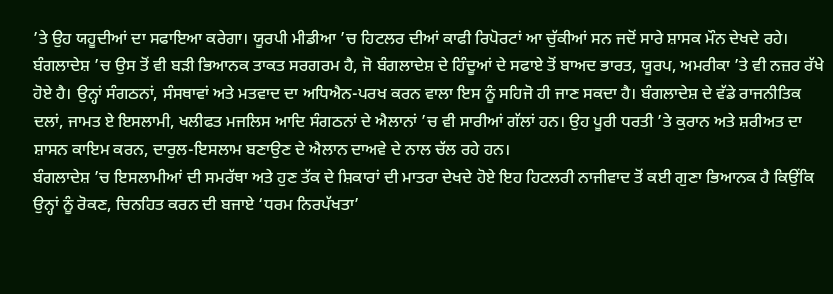’ਤੇ ਉਹ ਯਹੂਦੀਆਂ ਦਾ ਸਫਾਇਆ ਕਰੇਗਾ। ਯੂਰਪੀ ਮੀਡੀਆ ’ਚ ਹਿਟਲਰ ਦੀਆਂ ਕਾਫੀ ਰਿਪੋਰਟਾਂ ਆ ਚੁੱਕੀਆਂ ਸਨ ਜਦੋਂ ਸਾਰੇ ਸ਼ਾਸਕ ਮੌਨ ਦੇਖਦੇ ਰਹੇ। ਬੰਗਲਾਦੇਸ਼ ’ਚ ਉਸ ਤੋਂ ਵੀ ਬੜੀ ਭਿਆਨਕ ਤਾਕਤ ਸਰਗਰਮ ਹੈ, ਜੋ ਬੰਗਲਾਦੇਸ਼ ਦੇ ਹਿੰਦੂਆਂ ਦੇ ਸਫਾਏ ਤੋਂ ਬਾਅਦ ਭਾਰਤ, ਯੂਰਪ, ਅਮਰੀਕਾ ’ਤੇ ਵੀ ਨਜ਼ਰ ਰੱਖੇ ਹੋਏ ਹੈ। ਉਨ੍ਹਾਂ ਸੰਗਠਨਾਂ, ਸੰਸਥਾਵਾਂ ਅਤੇ ਮਤਵਾਦ ਦਾ ਅਧਿਐਨ-ਪਰਖ ਕਰਨ ਵਾਲਾ ਇਸ ਨੂੰ ਸਹਿਜੋ ਹੀ ਜਾਣ ਸਕਦਾ ਹੈ। ਬੰਗਲਾਦੇਸ਼ ਦੇ ਵੱਡੇ ਰਾਜਨੀਤਿਕ ਦਲਾਂ, ਜਾਮਤ ਏ ਇਸਲਾਮੀ, ਖਲੀਫਤ ਮਜਲਿਸ ਆਦਿ ਸੰਗਠਨਾਂ ਦੇ ਐਲਾਨਾਂ ’ਚ ਵੀ ਸਾਰੀਆਂ ਗੱਲਾਂ ਹਨ। ਉਹ ਪੂਰੀ ਧਰਤੀ ’ਤੇ ਕੁਰਾਨ ਅਤੇ ਸ਼ਰੀਅਤ ਦਾ ਸ਼ਾਸਨ ਕਾਇਮ ਕਰਨ, ਦਾਰੁਲ-ਇਸਲਾਮ ਬਣਾਉਣ ਦੇ ਐਲਾਨ ਦਾਅਵੇ ਦੇ ਨਾਲ ਚੱਲ ਰਹੇ ਹਨ।
ਬੰਗਲਾਦੇਸ਼ ’ਚ ਇਸਲਾਮੀਆਂ ਦੀ ਸਮਰੱਥਾ ਅਤੇ ਹੁਣ ਤੱਕ ਦੇ ਸ਼ਿਕਾਰਾਂ ਦੀ ਮਾਤਰਾ ਦੇਖਦੇ ਹੋਏ ਇਹ ਹਿਟਲਰੀ ਨਾਜੀਵਾਦ ਤੋਂ ਕਈ ਗੁਣਾ ਭਿਆਨਕ ਹੈ ਕਿਉਂਕਿ ਉਨ੍ਹਾਂ ਨੂੰ ਰੋਕਣ, ਚਿਨਹਿਤ ਕਰਨ ਦੀ ਬਜਾਏ ‘ਧਰਮ ਨਿਰਪੱਖਤਾ’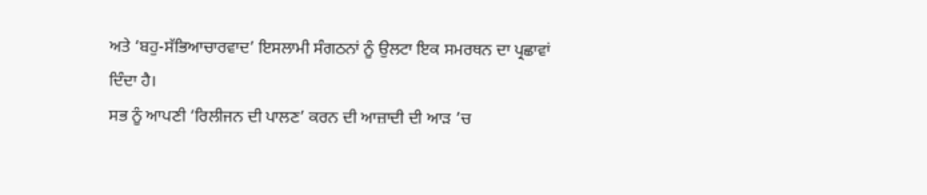ਅਤੇ ‘ਬਹੁ-ਸੱਭਿਆਚਾਰਵਾਦ’ ਇਸਲਾਮੀ ਸੰਗਠਨਾਂ ਨੂੰ ਉਲਟਾ ਇਕ ਸਮਰਥਨ ਦਾ ਪ੍ਰਛਾਵਾਂ ਦਿੰਦਾ ਹੈ।
ਸਭ ਨੂੰ ਆਪਣੀ ‘ਰਿਲੀਜਨ ਦੀ ਪਾਲਣ’ ਕਰਨ ਦੀ ਆਜ਼ਾਦੀ ਦੀ ਆੜ ’ਚ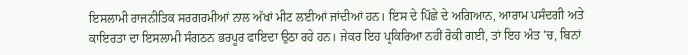ਇਸਲਾਮੀ ਰਾਜਨੀਤਿਕ ਸਰਗਰਮੀਆਂ ਨਾਲ ਅੱਖਾਂ ਮੀਟ ਲਈਆਂ ਜਾਂਦੀਆਂ ਹਨ। ਇਸ ਦੇ ਪਿੱਛੇ ਦੇ ਅਗਿਆਨ, ਆਰਾਮ ਪਸੰਦਗੀ ਅਤੇ ਕਾਇਰਤਾ ਦਾ ਇਸਲਾਮੀ ਸੰਗਠਨ ਭਰਪੂਰ ਫਾਇਦਾ ਉਠਾ ਰਹੇ ਹਨ। ਜੇਕਰ ਇਹ ਪ੍ਰਕਿਰਿਆ ਨਹੀਂ ਰੋਕੀ ਗਈ, ਤਾਂ ਇਹ ਅੰਤ ’ਚ, ਬਿਨਾਂ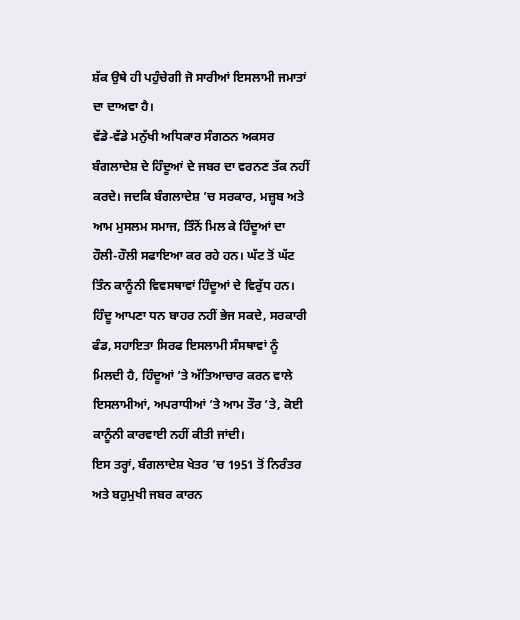ਸ਼ੱਕ ਉਥੇ ਹੀ ਪਹੁੰਚੇਗੀ ਜੋ ਸਾਰੀਆਂ ਇਸਲਾਮੀ ਜਮਾਤਾਂ ਦਾ ਦਾਅਵਾ ਹੈ।
ਵੱਡੇ-ਵੱਡੇ ਮਨੁੱਖੀ ਅਧਿਕਾਰ ਸੰਗਠਨ ਅਕਸਰ ਬੰਗਲਾਦੇਸ਼ ਦੇ ਹਿੰਦੂਆਂ ਦੇ ਜਬਰ ਦਾ ਵਰਨਣ ਤੱਕ ਨਹੀਂ ਕਰਦੇ। ਜਦਕਿ ਬੰਗਲਾਦੇਸ਼ ’ਚ ਸਰਕਾਰ, ਮਜ਼੍ਹਬ ਅਤੇ ਆਮ ਮੁਸਲਮ ਸਮਾਜ, ਤਿੰਨੋਂ ਮਿਲ ਕੇ ਹਿੰਦੂਆਂ ਦਾ ਹੌਲੀ-ਹੌਲੀ ਸਫਾਇਆ ਕਰ ਰਹੇ ਹਨ। ਘੱਟ ਤੋਂ ਘੱਟ ਤਿੰਨ ਕਾਨੂੰਨੀ ਵਿਵਸਥਾਵਾਂ ਹਿੰਦੂਆਂ ਦੇ ਵਿਰੁੱਧ ਹਨ। ਹਿੰਦੂ ਆਪਣਾ ਧਨ ਬਾਹਰ ਨਹੀਂ ਭੇਜ ਸਕਦੇ, ਸਰਕਾਰੀ ਫੰਡ, ਸਹਾਇਤਾ ਸਿਰਫ ਇਸਲਾਮੀ ਸੰਸਥਾਵਾਂ ਨੂੰ ਮਿਲਦੀ ਹੈ, ਹਿੰਦੂਆਂ ’ਤੇ ਅੱਤਿਆਚਾਰ ਕਰਨ ਵਾਲੇ ਇਸਲਾਮੀਆਂ, ਅਪਰਾਧੀਆਂ ’ਤੇ ਆਮ ਤੌਰ ’ਤੇ, ਕੋਈ ਕਾਨੂੰਨੀ ਕਾਰਵਾਈ ਨਹੀਂ ਕੀਤੀ ਜਾਂਦੀ।
ਇਸ ਤਰ੍ਹਾਂ, ਬੰਗਲਾਦੇਸ਼ ਖੇਤਰ ’ਚ 1951 ਤੋਂ ਨਿਰੰਤਰ ਅਤੇ ਬਹੁਮੁਖੀ ਜਬਰ ਕਾਰਨ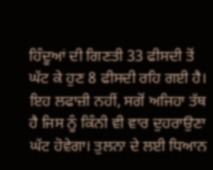ਹਿੰਦੂਆਂ ਦੀ ਗਿਣਤੀ 33 ਫੀਸਦੀ ਤੋਂ ਘੱਟ ਕੇ ਹੁਣ 8 ਫੀਸਦੀ ਰਹਿ ਗਈ ਹੈ। ਇਹ ਲਫਾਜ਼ੀ ਨਹੀਂ, ਸਗੋਂ ਅਜਿਹਾ ਤੱਥ ਹੈ ਜਿਸ ਨੂੰ ਕਿੰਨੀ ਵੀ ਵਾਰ ਦੁਹਰਾਉਣਾ ਘੱਟ ਹੋਵੇਗਾ। ਤੁਲਨਾ ਦੇ ਲਈ ਧਿਆਨ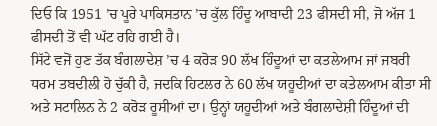ਦਿਓ ਕਿ 1951 ’ਚ ਪੂਰੇ ਪਾਕਿਸਤਾਨ ’ਚ ਕੁੱਲ ਹਿੰਦੂ ਆਬਾਦੀ 23 ਫੀਸਦੀ ਸੀ, ਜੋ ਅੱਜ 1 ਫੀਸਦੀ ਤੋਂ ਵੀ ਘੱਟ ਰਹਿ ਗਈ ਹੈ।
ਸਿੱਟੇ ਵਜੋਂ ਹੁਣ ਤੱਕ ਬੰਗਲਾਦੇਸ਼ ’ਚ 4 ਕਰੋੜ 90 ਲੱਖ ਹਿੰਦੂਆਂ ਦਾ ਕਤਲੇਆਮ ਜਾਂ ਜਬਰੀ ਧਰਮ ਤਬਦੀਲੀ ਹੋ ਚੁੱਕੀ ਹੈ, ਜਦਕਿ ਹਿਟਲਰ ਨੇ 60 ਲੱਖ ਯਹੂਦੀਆਂ ਦਾ ਕਤੇਲਆਮ ਕੀਤਾ ਸੀ ਅਤੇ ਸਟਾਲਿਨ ਨੇ 2 ਕਰੋੜ ਰੂਸੀਆਂ ਦਾ। ਉਨ੍ਹਾਂ ਯਹੂਦੀਆਂ ਅਤੇ ਬੰਗਲਾਦੇਸ਼ੀ ਹਿੰਦੂਆਂ ਦੀ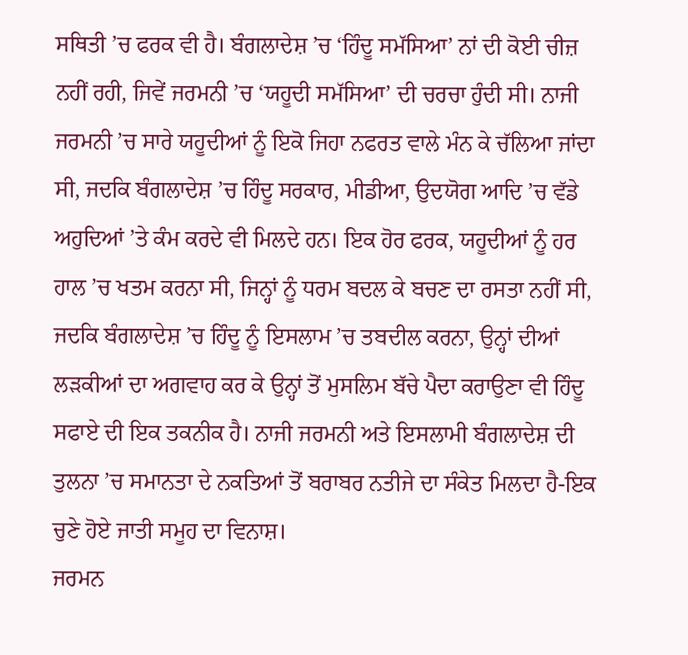ਸਥਿਤੀ ’ਚ ਫਰਕ ਵੀ ਹੈ। ਬੰਗਲਾਦੇਸ਼ ’ਚ ‘ਹਿੰਦੂ ਸਮੱਸਿਆ’ ਨਾਂ ਦੀ ਕੋਈ ਚੀਜ਼ ਨਹੀਂ ਰਹੀ, ਜਿਵੇਂ ਜਰਮਨੀ ’ਚ ‘ਯਹੂਦੀ ਸਮੱਸਿਆ’ ਦੀ ਚਰਚਾ ਹੁੰਦੀ ਸੀ। ਨਾਜੀ ਜਰਮਨੀ ’ਚ ਸਾਰੇ ਯਹੂਦੀਆਂ ਨੂੰ ਇਕੋ ਜਿਹਾ ਨਫਰਤ ਵਾਲੇ ਮੰਨ ਕੇ ਚੱਲਿਆ ਜਾਂਦਾ ਸੀ, ਜਦਕਿ ਬੰਗਲਾਦੇਸ਼ ’ਚ ਹਿੰਦੂ ਸਰਕਾਰ, ਮੀਡੀਆ, ਉਦਯੋਗ ਆਦਿ ’ਚ ਵੱਡੇ ਅਹੁਦਿਆਂ ’ਤੇ ਕੰਮ ਕਰਦੇ ਵੀ ਮਿਲਦੇ ਹਨ। ਇਕ ਹੋਰ ਫਰਕ, ਯਹੂਦੀਆਂ ਨੂੰ ਹਰ ਹਾਲ ’ਚ ਖਤਮ ਕਰਨਾ ਸੀ, ਜਿਨ੍ਹਾਂ ਨੂੰ ਧਰਮ ਬਦਲ ਕੇ ਬਚਣ ਦਾ ਰਸਤਾ ਨਹੀਂ ਸੀ, ਜਦਕਿ ਬੰਗਲਾਦੇਸ਼ ’ਚ ਹਿੰਦੂ ਨੂੰ ਇਸਲਾਮ ’ਚ ਤਬਦੀਲ ਕਰਨਾ, ਉਨ੍ਹਾਂ ਦੀਆਂ ਲੜਕੀਆਂ ਦਾ ਅਗਵਾਹ ਕਰ ਕੇ ਉਨ੍ਹਾਂ ਤੋਂ ਮੁਸਲਿਮ ਬੱਚੇ ਪੈਦਾ ਕਰਾਉਣਾ ਵੀ ਹਿੰਦੂ ਸਫਾਏ ਦੀ ਇਕ ਤਕਨੀਕ ਹੈ। ਨਾਜੀ ਜਰਮਨੀ ਅਤੇ ਇਸਲਾਮੀ ਬੰਗਲਾਦੇਸ਼ ਦੀ ਤੁਲਨਾ ’ਚ ਸਮਾਨਤਾ ਦੇ ਨਕਤਿਆਂ ਤੋਂ ਬਰਾਬਰ ਨਤੀਜੇ ਦਾ ਸੰਕੇਤ ਮਿਲਦਾ ਹੈ-ਇਕ ਚੁਣੇ ਹੋਏ ਜਾਤੀ ਸਮੂਹ ਦਾ ਵਿਨਾਸ਼।
ਜਰਮਨ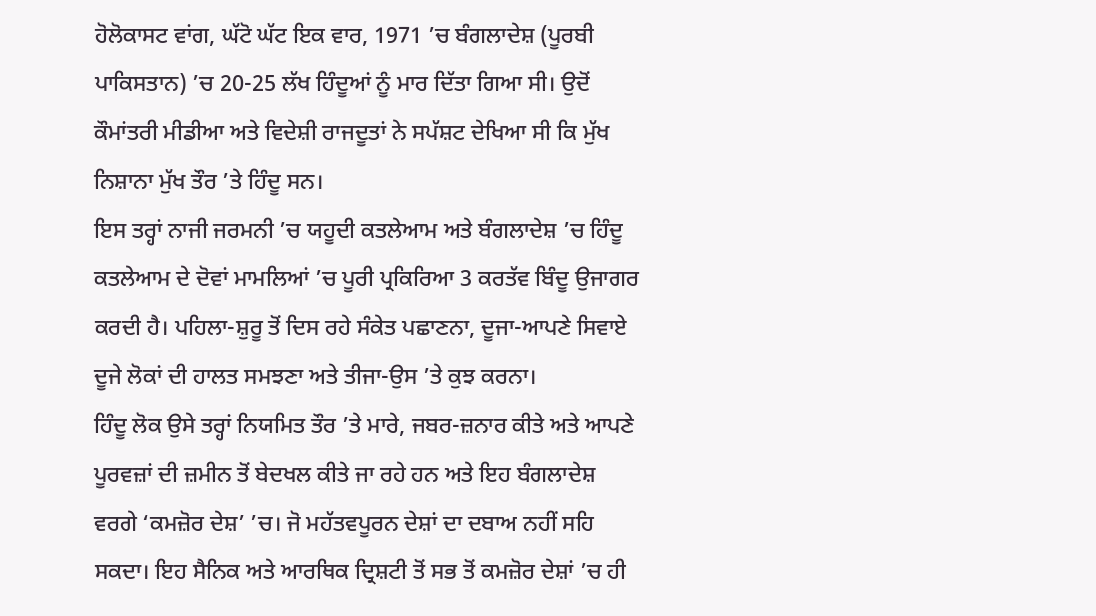ਹੋਲੋਕਾਸਟ ਵਾਂਗ, ਘੱਟੋ ਘੱਟ ਇਕ ਵਾਰ, 1971 ’ਚ ਬੰਗਲਾਦੇਸ਼ (ਪੂਰਬੀ ਪਾਕਿਸਤਾਨ) ’ਚ 20-25 ਲੱਖ ਹਿੰਦੂਆਂ ਨੂੰ ਮਾਰ ਦਿੱਤਾ ਗਿਆ ਸੀ। ਉਦੋਂ ਕੌਮਾਂਤਰੀ ਮੀਡੀਆ ਅਤੇ ਵਿਦੇਸ਼ੀ ਰਾਜਦੂਤਾਂ ਨੇ ਸਪੱਸ਼ਟ ਦੇਖਿਆ ਸੀ ਕਿ ਮੁੱਖ ਨਿਸ਼ਾਨਾ ਮੁੱਖ ਤੌਰ ’ਤੇ ਹਿੰਦੂ ਸਨ।
ਇਸ ਤਰ੍ਹਾਂ ਨਾਜੀ ਜਰਮਨੀ ’ਚ ਯਹੂਦੀ ਕਤਲੇਆਮ ਅਤੇ ਬੰਗਲਾਦੇਸ਼ ’ਚ ਹਿੰਦੂ ਕਤਲੇਆਮ ਦੇ ਦੋਵਾਂ ਮਾਮਲਿਆਂ ’ਚ ਪੂਰੀ ਪ੍ਰਕਿਰਿਆ 3 ਕਰਤੱਵ ਬਿੰਦੂ ਉਜਾਗਰ ਕਰਦੀ ਹੈ। ਪਹਿਲਾ-ਸ਼ੁਰੂ ਤੋਂ ਦਿਸ ਰਹੇ ਸੰਕੇਤ ਪਛਾਣਨਾ, ਦੂਜਾ-ਆਪਣੇ ਸਿਵਾਏ ਦੂਜੇ ਲੋਕਾਂ ਦੀ ਹਾਲਤ ਸਮਝਣਾ ਅਤੇ ਤੀਜਾ-ਉਸ ’ਤੇ ਕੁਝ ਕਰਨਾ।
ਹਿੰਦੂ ਲੋਕ ਉਸੇ ਤਰ੍ਹਾਂ ਨਿਯਮਿਤ ਤੌਰ ’ਤੇ ਮਾਰੇ, ਜਬਰ-ਜ਼ਨਾਰ ਕੀਤੇ ਅਤੇ ਆਪਣੇ ਪੂਰਵਜ਼ਾਂ ਦੀ ਜ਼ਮੀਨ ਤੋਂ ਬੇਦਖਲ ਕੀਤੇ ਜਾ ਰਹੇ ਹਨ ਅਤੇ ਇਹ ਬੰਗਲਾਦੇਸ਼ ਵਰਗੇ ‘ਕਮਜ਼ੋਰ ਦੇਸ਼’ ’ਚ। ਜੋ ਮਹੱਤਵਪੂਰਨ ਦੇਸ਼ਾਂ ਦਾ ਦਬਾਅ ਨਹੀਂ ਸਹਿ ਸਕਦਾ। ਇਹ ਸੈਨਿਕ ਅਤੇ ਆਰਥਿਕ ਦ੍ਰਿਸ਼ਟੀ ਤੋਂ ਸਭ ਤੋਂ ਕਮਜ਼ੋਰ ਦੇਸ਼ਾਂ ’ਚ ਹੀ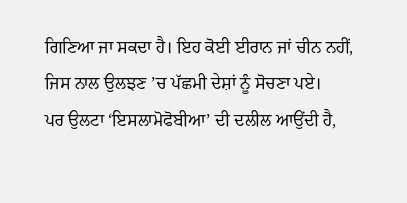ਗਿਣਿਆ ਜਾ ਸਕਦਾ ਹੈ। ਇਹ ਕੋਈ ਈਰਾਨ ਜਾਂ ਚੀਨ ਨਹੀਂ, ਜਿਸ ਨਾਲ ਉਲਝਣ ’ਚ ਪੱਛਮੀ ਦੇਸ਼ਾਂ ਨੂੰ ਸੋਚਣਾ ਪਏ।
ਪਰ ਉਲਟਾ ‘ਇਸਲਾਮੋਫੋਬੀਆ’ ਦੀ ਦਲੀਲ ਆਉਂਦੀ ਹੈ,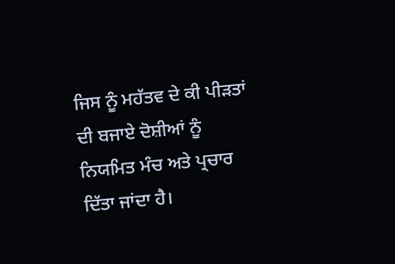ਜਿਸ ਨੂੰ ਮਹੱਤਵ ਦੇ ਕੀ ਪੀੜਤਾਂ ਦੀ ਬਜਾਏ ਦੋਸ਼ੀਆਂ ਨੂੰ ਨਿਯਮਿਤ ਮੰਚ ਅਤੇ ਪ੍ਰਚਾਰ ਦਿੱਤਾ ਜਾਂਦਾ ਹੈ।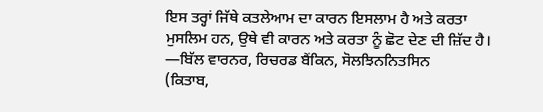ਇਸ ਤਰ੍ਹਾਂ ਜਿੱਥੇ ਕਤਲੇਆਮ ਦਾ ਕਾਰਨ ਇਸਲਾਮ ਹੈ ਅਤੇ ਕਰਤਾ ਮੁਸਲਿਮ ਹਨ, ਉਥੇ ਵੀ ਕਾਰਨ ਅਤੇ ਕਰਤਾ ਨੂੰ ਛੋਟ ਦੇਣ ਦੀ ਜ਼ਿੱਦ ਹੈ।
—ਬਿੱਲ ਵਾਰਨਰ, ਰਿਚਰਡ ਬੈਂਕਿਨ, ਸੋਲਝਿਨਨਿਤਸਿਨ
(ਕਿਤਾਬ,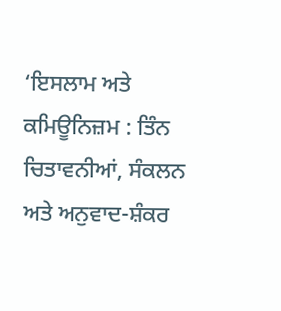‘ਇਸਲਾਮ ਅਤੇ ਕਮਿਊਨਿਜ਼ਮ : ਤਿੰਨ ਚਿਤਾਵਨੀਆਂ, ਸੰਕਲਨ ਅਤੇ ਅਨੁਵਾਦ-ਸ਼ੰਕਰ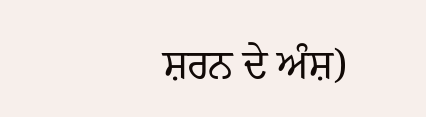ਸ਼ਰਨ ਦੇ ਅੰਸ਼)